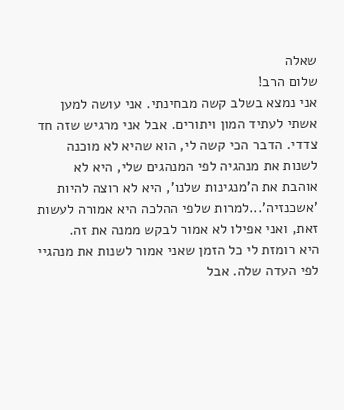שאלה
שלום הרב!
אני נמצא בשלב קשה מבחינתי. אני עושה למען אשתי לעתיד המון ויתורים. אבל אני מרגיש שזה חד צדדי. הדבר הכי קשה לי, הוא שהיא לא מוכנה לשנות את מנהגיה לפי המנהגים שלי, היא לא אוהבת את ה'מנגינות שלנו', היא לא רוצה להיות 'אשכנזיה'...למרות שלפי ההלכה היא אמורה לעשות זאת, ואני אפילו לא אמור לבקש ממנה את זה.
היא רומזת לי כל הזמן שאני אמור לשנות את מנהגיי לפי העדה שלה. אבל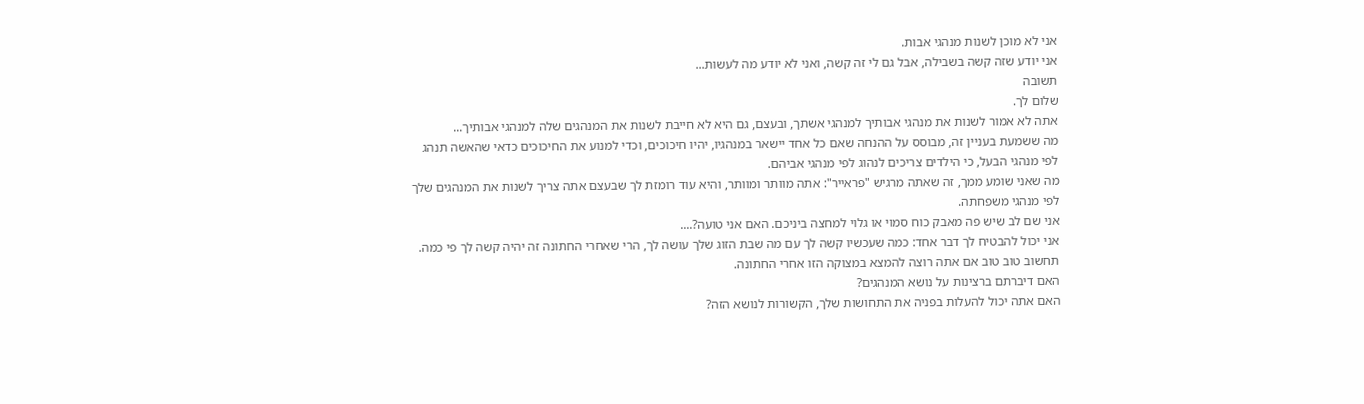אני לא מוכן לשנות מנהגי אבות.
אני יודע שזה קשה בשבילה, אבל גם לי זה קשה, ואני לא יודע מה לעשות...
תשובה
שלום לך.
אתה לא אמור לשנות את מנהגי אבותיך למנהגי אשתך, ובעצם, גם היא לא חייבת לשנות את המנהגים שלה למנהגי אבותיך...
מה ששמעת בעניין זה, מבוסס על ההנחה שאם כל אחד יישאר במנהגיו, יהיו חיכוכים, וכדי למנוע את החיכוכים כדאי שהאשה תנהג לפי מנהגי הבעל, כי הילדים צריכים לנהוג לפי מנהגי אביהם.
מה שאני שומע ממך, זה שאתה מרגיש "פראייר": אתה מוותר ומוותר, והיא עוד רומזת לך שבעצם אתה צריך לשנות את המנהגים שלך לפי מנהגי משפחתה.
אני שם לב שיש פה מאבק כוח סמוי או גלוי למחצה ביניכם. האם אני טועה?....
אני יכול להבטיח לך דבר אחד: כמה שעכשיו קשה לך עם מה שבת הזוג שלך עושה לך, הרי שאחרי החתונה זה יהיה קשה לך פי כמה. תחשוב טוב טוב אם אתה רוצה להמצא במצוקה הזו אחרי החתונה.
האם דיברתם ברצינות על נושא המנהגים?
האם אתה יכול להעלות בפניה את התחושות שלך, הקשורות לנושא הזה?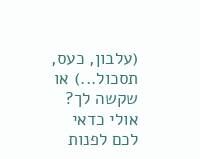(עלבון, כעס, תסכול...) או שקשה לך?
אולי כדאי לכם לפנות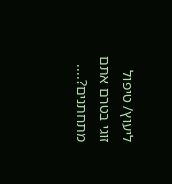ליעוץ/ טיפול זוגי בטרם אתם מתחתנים?....